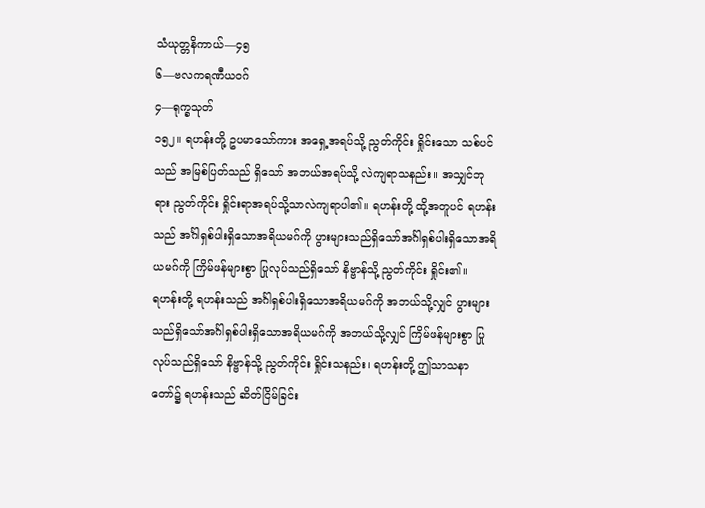သံယုတ္တနိကာယ်—၄၅
၆—ဗလကရဏီယဝဂ်
၄—ရုက္ခသုတ်
၁၅၂။ ရဟန်းတို့ ဥပမာသော်ကား အရှေ့အရပ်သို့ ညွတ်ကိုင်း ရှိုင်းသော သစ်ပင်သည် အမြစ်ပြတ်သည် ရှိသော် အဘယ်အရပ်သို့ လဲကျရာသနည်း။ အသျှင်ဘုရား ညွတ်ကိုင်း ရှိုင်းရာအရပ်သို့သာလဲကျရာပါ၏။ ရဟန်းတို့ ထို့အတူပင် ရဟန်းသည် အင်္ဂါရှစ်ပါးရှိသောအရိယမဂ်ကို ပွားများသည်ရှိသော်အင်္ဂါရှစ်ပါးရှိသောအရိယမဂ်ကို ကြိမ်ဖန်များစွာ ပြုလုပ်သည်ရှိသော် နိဗ္ဗာန်သို့ ညွတ်ကိုင်း ရှိုင်း၏။
ရဟန်းတို့ ရဟန်းသည် အင်္ဂါရှစ်ပါးရှိသောအရိယမဂ်ကို အဘယ်သို့လျှင် ပွားများသည်ရှိသော်အင်္ဂါရှစ်ပါးရှိသောအရိယမဂ်ကို အဘယ်သို့လျှင် ကြိမ်ဖန်များစွာ ပြုလုပ်သည်ရှိသော် နိဗ္ဗာန်သို့ ညွတ်ကိုင်း ရှိုင်းသနည်း၊ ရဟန်းတို့ ဤသာသနာတော်၌ ရဟန်းသည် ဆိတ်ငြိမ်ခြင်း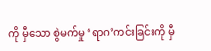ကို မှီသော စွဲမက်မှု ‘ရာဂ’ကင်းခြင်းကို မှီ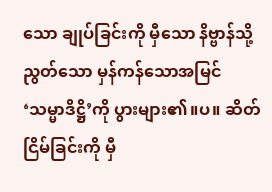သော ချုပ်ခြင်းကို မှီသော နိဗ္ဗာန်သို့ ညွတ်သော မှန်ကန်သောအမြင် ‘သမ္မာဒိဋ္ဌိ’ကို ပွားများ၏။ပ။ ဆိတ်ငြိမ်ခြင်းကို မှီ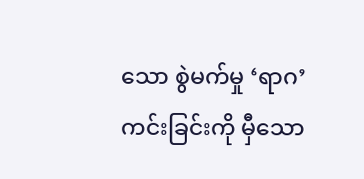သော စွဲမက်မှု ‘ရာဂ’ကင်းခြင်းကို မှီသော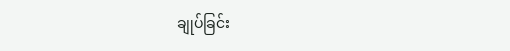ချုပ်ခြင်း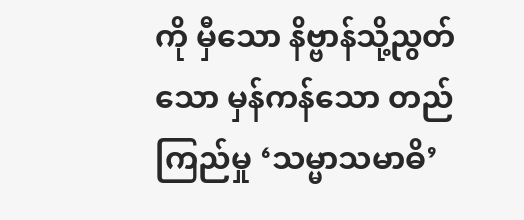ကို မှီသော နိဗ္ဗာန်သို့ညွတ်သော မှန်ကန်သော တည်ကြည်မှု ‘သမ္မာသမာဓိ’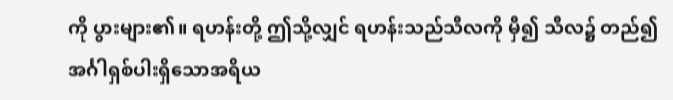ကို ပွားများ၏။ ရဟန်းတို့ ဤသို့လျှင် ရဟန်းသည်သီလကို မှီ၍ သီလ၌ တည်၍ အင်္ဂါရှစ်ပါးရှိသောအရိယ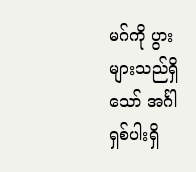မဂ်ကို ပွားများသည်ရှိသော် အင်္ဂါရှစ်ပါးရှိ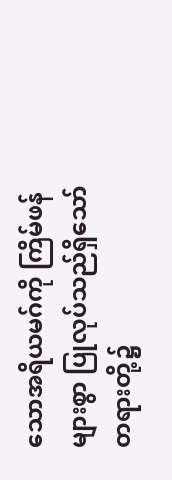သောအရိယမဂ်ကို ကြိမ်ဖန်များစွာ ပြုလုပ်သည်ရှိသော် တရားတို့၌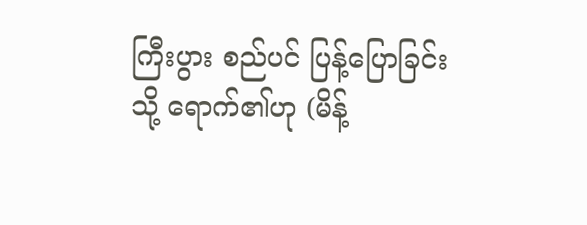ကြီးပွား စည်ပင် ပြန့်ပြောခြင်းသို့ ရောက်၏ဟု (မိန့်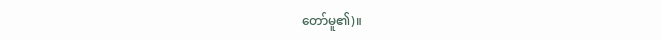တော်မူ၏)။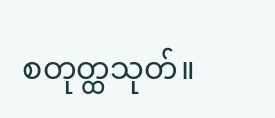စတုတ္ထသုတ်။